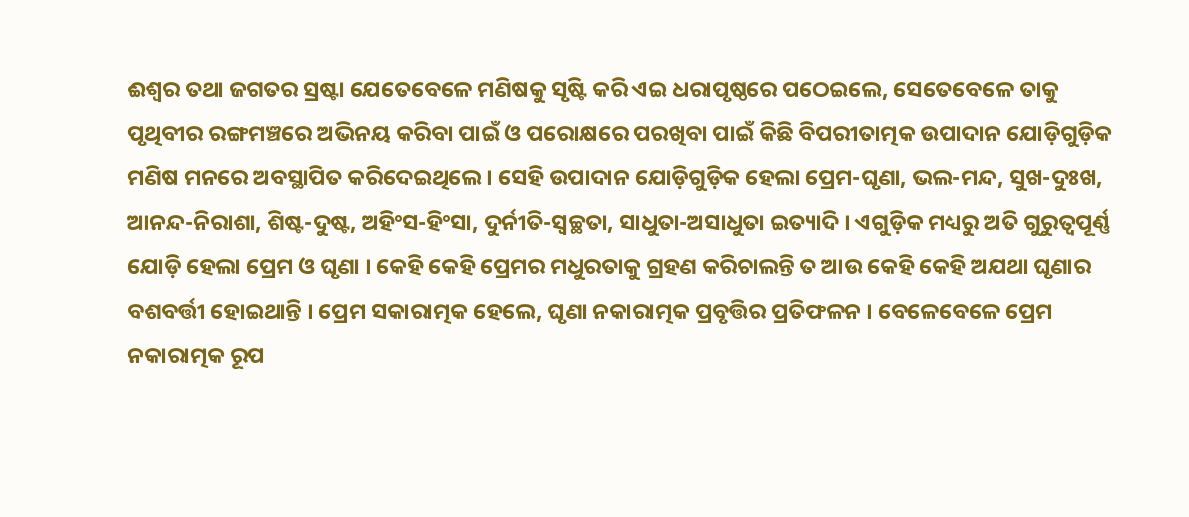ଈଶ୍ୱର ତଥା ଜଗତର ସ୍ରଷ୍ଟା ଯେତେବେଳେ ମଣିଷକୁ ସୃଷ୍ଟି କରି ଏଇ ଧରାପୃଷ୍ଠରେ ପଠେଇଲେ, ସେତେବେଳେ ତାକୁ ପୃଥିବୀର ରଙ୍ଗମଞ୍ଚରେ ଅଭିନୟ କରିବା ପାଇଁ ଓ ପରୋକ୍ଷରେ ପରଖିବା ପାଇଁ କିଛି ବିପରୀତାତ୍ମକ ଉପାଦାନ ଯୋଡ଼ିଗୁଡ଼ିକ ମଣିଷ ମନରେ ଅବସ୍ଥାପିତ କରିଦେଇଥିଲେ । ସେହି ଉପାଦାନ ଯୋଡ଼ିଗୁଡ଼ିକ ହେଲା ପ୍ରେମ-ଘୃଣା, ଭଲ-ମନ୍ଦ, ସୁଖ-ଦୁଃଖ, ଆନନ୍ଦ-ନିରାଶା, ଶିଷ୍ଟ-ଦୁଷ୍ଟ, ଅହିଂସ-ହିଂସା, ଦୁର୍ନୀତି-ସ୍ୱଚ୍ଛତା, ସାଧୁତା-ଅସାଧୁତା ଇତ୍ୟାଦି । ଏଗୁଡ଼ିକ ମଧ୍ୟରୁ ଅତି ଗୁରୁତ୍ୱପୂର୍ଣ୍ଣ ଯୋଡ଼ି ହେଲା ପ୍ରେମ ଓ ଘୃଣା । କେହି କେହି ପ୍ରେମର ମଧୁରତାକୁ ଗ୍ରହଣ କରିଚାଲନ୍ତି ତ ଆଉ କେହି କେହି ଅଯଥା ଘୃଣାର ବଶବର୍ତ୍ତୀ ହୋଇଥାନ୍ତି । ପ୍ରେମ ସକାରାତ୍ମକ ହେଲେ, ଘୃଣା ନକାରାତ୍ମକ ପ୍ରବୃତ୍ତିର ପ୍ରତିଫଳନ । ବେଳେବେଳେ ପ୍ରେମ ନକାରାତ୍ମକ ରୂପ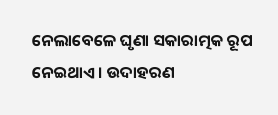ନେଲାବେଳେ ଘୃଣା ସକାରାତ୍ମକ ରୂପ ନେଇଥାଏ । ଉଦାହରଣ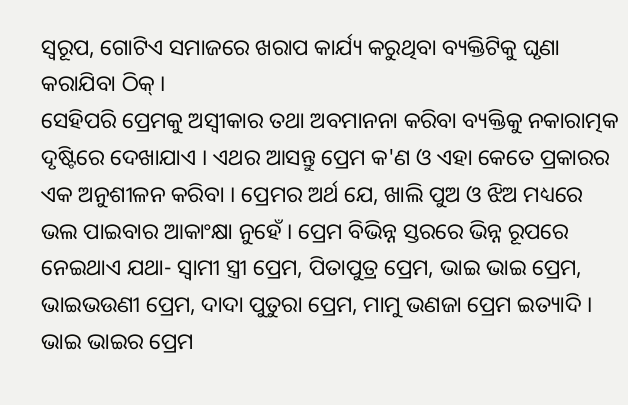ସ୍ୱରୂପ, ଗୋଟିଏ ସମାଜରେ ଖରାପ କାର୍ଯ୍ୟ କରୁଥିବା ବ୍ୟକ୍ତିଟିକୁ ଘୃଣା କରାଯିବା ଠିକ୍ ।
ସେହିପରି ପ୍ରେମକୁ ଅସ୍ୱୀକାର ତଥା ଅବମାନନା କରିବା ବ୍ୟକ୍ତିକୁ ନକାରାତ୍ମକ ଦୃଷ୍ଟିରେ ଦେଖାଯାଏ । ଏଥର ଆସନ୍ତୁ ପ୍ରେମ କ'ଣ ଓ ଏହା କେତେ ପ୍ରକାରର ଏକ ଅନୁଶୀଳନ କରିବା । ପ୍ରେମର ଅର୍ଥ ଯେ, ଖାଲି ପୁଅ ଓ ଝିଅ ମଧ୍ୟରେ ଭଲ ପାଇବାର ଆକାଂକ୍ଷା ନୁହେଁ । ପ୍ରେମ ବିଭିନ୍ନ ସ୍ତରରେ ଭିନ୍ନ ରୂପରେ ନେଇଥାଏ ଯଥା- ସ୍ୱାମୀ ସ୍ତ୍ରୀ ପ୍ରେମ, ପିତାପୁତ୍ର ପ୍ରେମ, ଭାଇ ଭାଇ ପ୍ରେମ, ଭାଇଭଉଣୀ ପ୍ରେମ, ଦାଦା ପୁତୁରା ପ୍ରେମ, ମାମୁ ଭଣଜା ପ୍ରେମ ଇତ୍ୟାଦି । ଭାଇ ଭାଇର ପ୍ରେମ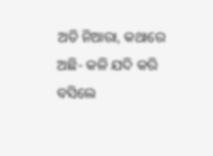ଅତି ନିଆରା, କଥାରେ ଅଛି- କଳି ଯଦି କରି ବସିଲେ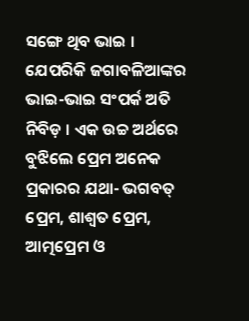ସଙ୍ଗେ ଥିବ ଭାଇ । ଯେପରିକି ଜଗାବଳିଆଙ୍କର ଭାଇ-ଭାଇ ସଂପର୍କ ଅତି ନିବିଡ଼ । ଏକ ଉଚ୍ଚ ଅର୍ଥରେ ବୁଝିଲେ ପ୍ରେମ ଅନେକ ପ୍ରକାରର ଯଥା- ଭଗବତ୍ ପ୍ରେମ, ଶାଶ୍ୱତ ପ୍ରେମ, ଆତ୍ମପ୍ରେମ ଓ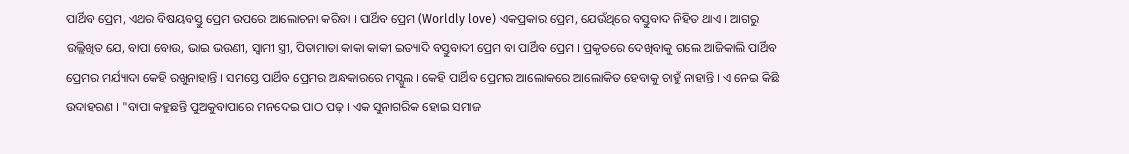ପାର୍ଥିବ ପ୍ରେମ, ଏଥର ବିଷୟବସ୍ତୁ ପ୍ରେମ ଉପରେ ଆଲୋଚନା କରିବା । ପାର୍ଥିବ ପ୍ରେମ (Worldly love) ଏକପ୍ରକାର ପ୍ରେମ, ଯେଉଁଥିରେ ବସ୍ତୁବାଦ ନିହିତ ଥାଏ । ଆଗରୁ ଉଲ୍ଲିଖିତ ଯେ, ବାପା ବୋଉ, ଭାଇ ଭଉଣୀ, ସ୍ୱାମୀ ସ୍ତ୍ରୀ, ପିତାମାତା କାକା କାକୀ ଇତ୍ୟାଦି ବସ୍ତୁବାଦୀ ପ୍ରେମ ବା ପାର୍ଥିବ ପ୍ରେମ । ପ୍ରକୃତରେ ଦେଖିବାକୁ ଗଲେ ଆଜିକାଲି ପାର୍ଥିବ ପ୍ରେମର ମର୍ଯ୍ୟାଦା କେହି ରଖୁନାହାନ୍ତି । ସମସ୍ତେ ପାର୍ଥିବ ପ୍ରେମର ଅନ୍ଧକାରରେ ମସ୍ଗୁଲ । କେହି ପାର୍ଥିବ ପ୍ରେମର ଆଲୋକରେ ଆଲୋକିତ ହେବାକୁ ଚାହୁଁ ନାହାନ୍ତି । ଏ ନେଇ କିଛି ଉଦାହରଣ । "ବାପା କହୁଛନ୍ତି ପୁଅକୁବାପାରେ ମନଦେଇ ପାଠ ପଢ଼ । ଏକ ସୁନାଗରିକ ହୋଇ ସମାଜ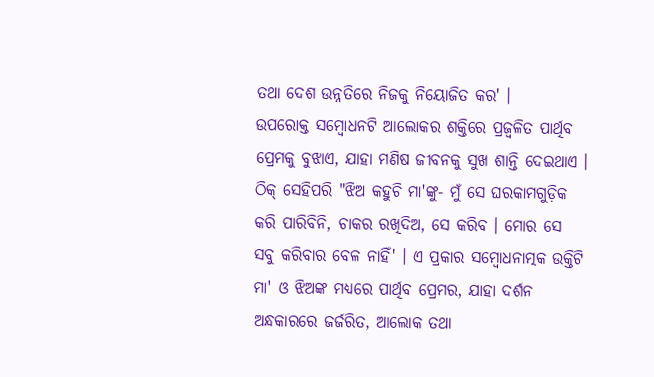ତଥା ଦେଶ ଉନ୍ନତିରେ ନିଜକୁ ନିୟୋଜିତ କର' ।
ଉପରୋକ୍ତ ସମ୍ବୋଧନଟି ଆଲୋକର ଶକ୍ତିରେ ପ୍ରଜ୍ୱଳିତ ପାର୍ଥିବ ପ୍ରେମକୁ ବୁଝାଏ, ଯାହା ମଣିଷ ଜୀବନକୁ ସୁଖ ଶାନ୍ତି ଦେଇଥାଏ । ଠିକ୍ ସେହିପରି "ଝିଅ କହୁଚି ମା'ଙ୍କୁ- ମୁଁ ସେ ଘରକାମଗୁଡ଼ିକ କରି ପାରିବିନି, ଚାକର ରଖିଦିଅ, ସେ କରିବ । ମୋର ସେ ସବୁ କରିବାର ବେଳ ନାହିଁ' । ଏ ପ୍ରକାର ସମ୍ବୋଧନାତ୍ମକ ଉକ୍ତିଟି ମା' ଓ ଝିଅଙ୍କ ମଧ୍ୟରେ ପାର୍ଥିବ ପ୍ରେମର, ଯାହା ଦର୍ଶନ ଅନ୍ଧକାରରେ ଜର୍ଜରିତ, ଆଲୋକ ତଥା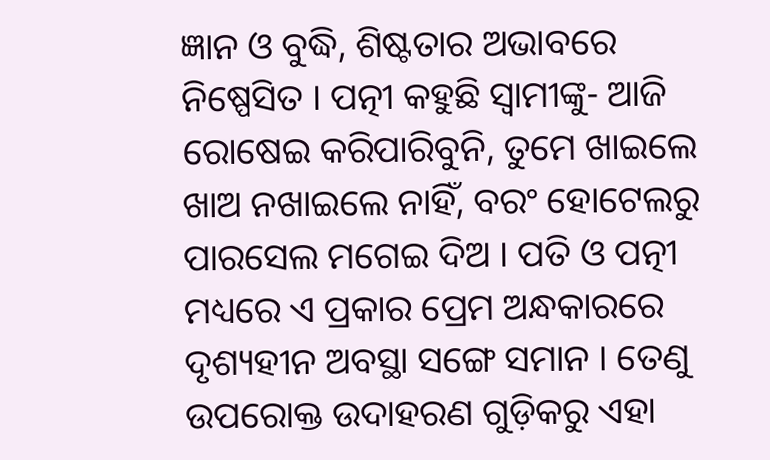ଜ୍ଞାନ ଓ ବୁଦ୍ଧି, ଶିଷ୍ଟତାର ଅଭାବରେ ନିଷ୍ପେସିତ । ପତ୍ନୀ କହୁଛି ସ୍ୱାମୀଙ୍କୁ- ଆଜି ରୋଷେଇ କରିପାରିବୁନି, ତୁମେ ଖାଇଲେ ଖାଅ ନଖାଇଲେ ନାହିଁ, ବରଂ ହୋଟେଲରୁ ପାରସେଲ ମଗେଇ ଦିଅ । ପତି ଓ ପତ୍ନୀ ମଧ୍ୟରେ ଏ ପ୍ରକାର ପ୍ରେମ ଅନ୍ଧକାରରେ ଦୃଶ୍ୟହୀନ ଅବସ୍ଥା ସଙ୍ଗେ ସମାନ । ତେଣୁ ଉପରୋକ୍ତ ଉଦାହରଣ ଗୁଡ଼ିକରୁ ଏହା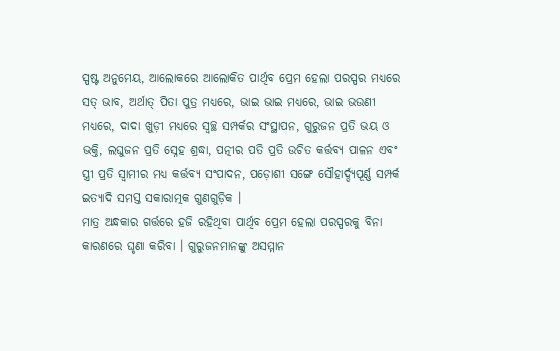ସ୍ପଷ୍ଟ ଅନୁମେୟ, ଆଲୋକରେ ଆଲୋକିତ ପାର୍ଥିବ ପ୍ରେମ ହେଲା ପରସ୍ପର ମଧ୍ୟରେ ସତ୍ ଭାବ, ଅର୍ଥାତ୍ ପିତା ପୁତ୍ର ମଧ୍ୟରେ, ଭାଇ ଭାଇ ମଧ୍ୟରେ, ଭାଇ ଭଉଣୀ ମଧ୍ୟରେ, ଦାଦା ଖୁଡ଼ୀ ମଧ୍ୟରେ ସ୍ୱଚ୍ଛ ସମ୍ପର୍କର ସଂସ୍ଥାପନ, ଗୁରୁଜନ ପ୍ରତି ଭୟ ଓ ଭକ୍ତି, ଲଘୁଜନ ପ୍ରତି ସ୍ନେହ ଶ୍ରଦ୍ଧା, ପତ୍ନୀର ପତି ପ୍ରତି ଉଚିତ କର୍ତ୍ତବ୍ୟ ପାଳନ ଏବଂ ସ୍ତ୍ରୀ ପ୍ରତି ସ୍ୱାମୀର ମଧ୍ୟ କର୍ତ୍ତବ୍ୟ ସଂପାଦନ, ପଡ଼ୋଶୀ ସଙ୍ଗେ ସୌହାର୍ଦ୍ଦ୍ୟପୂର୍ଣ୍ଣ ସମ୍ପର୍କ ଇତ୍ୟାଦି ସମସ୍ତ ସକାରାତ୍ମକ ଗୁଣଗୁଡ଼ିକ ।
ମାତ୍ର ଅନ୍ଧକାର ଗର୍ତ୍ତରେ ହଜି ରହିଥିବା ପାର୍ଥିବ ପ୍ରେମ ହେଲା ପରସ୍ପରକୁ ବିନା କାରଣରେ ଘୃଣା କରିବା । ଗୁରୁଜନମାନଙ୍କୁ ଅସମ୍ମାନ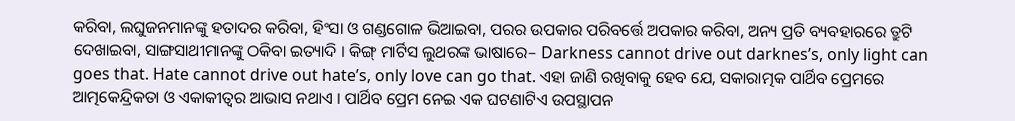କରିବା, ଲଘୁଜନମାନଙ୍କୁ ହତାଦର କରିବା, ହିଂସା ଓ ଗଣ୍ଡଗୋଳ ଭିଆଇବା, ପରର ଉପକାର ପରିବର୍ତ୍ତେ ଅପକାର କରିବା, ଅନ୍ୟ ପ୍ରତି ବ୍ୟବହାରରେ ତ୍ରୁଟି ଦେଖାଇବା, ସାଙ୍ଗସାଥୀମାନଙ୍କୁ ଠକିବା ଇତ୍ୟାଦି । କିଙ୍ଗ୍ ମାର୍ଟିସ ଲୁଥରଙ୍କ ଭାଷାରେ– Darkness cannot drive out darknes’s, only light can goes that. Hate cannot drive out hate’s, only love can go that. ଏହା ଜାଣି ରଖିବାକୁ ହେବ ଯେ, ସକାରାତ୍ମକ ପାର୍ଥିବ ପ୍ରେମରେ ଆତ୍ମକେନ୍ଦ୍ରିକତା ଓ ଏକାକୀତ୍ୱର ଆଭାସ ନଥାଏ । ପାର୍ଥିବ ପ୍ରେମ ନେଇ ଏକ ଘଟଣାଟିଏ ଉପସ୍ଥାପନ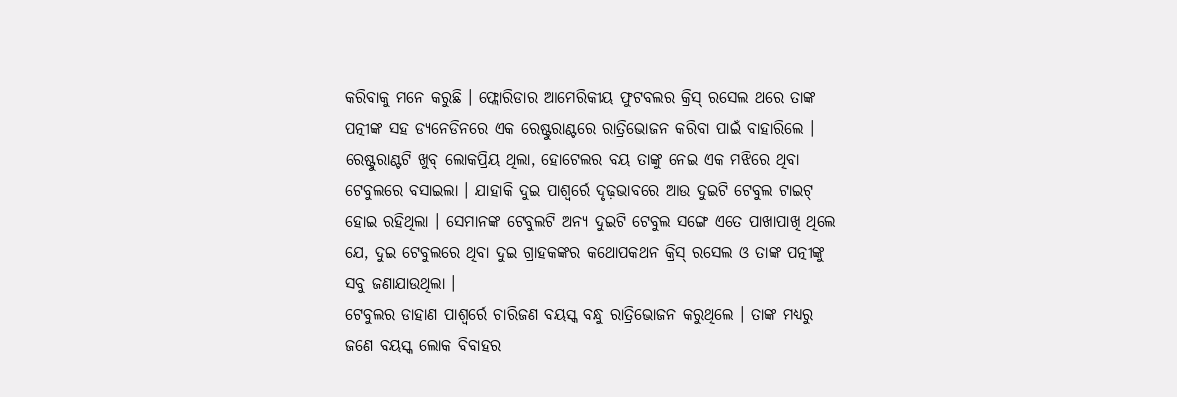କରିବାକୁ ମନେ କରୁଛି । ଫ୍ଲୋରିଡାର ଆମେରିକୀୟ ଫୁଟବଲର କ୍ରିସ୍ ରସେଲ ଥରେ ତାଙ୍କ ପତ୍ନୀଙ୍କ ସହ ଡ୍ୟନେଡିନରେ ଏକ ରେଷ୍ଟୁରାଣ୍ଟରେ ରାତ୍ରିଭୋଜନ କରିବା ପାଇଁ ବାହାରିଲେ । ରେଷ୍ଟୁରାଣ୍ଟଟି ଖୁବ୍ ଲୋକପ୍ରିୟ ଥିଲା, ହୋଟେଲର ବୟ ତାଙ୍କୁ ନେଇ ଏକ ମଝିରେ ଥିବା ଟେବୁଲରେ ବସାଇଲା । ଯାହାକି ଦୁଇ ପାଶ୍ୱର୍ରେ ଦୃଢ଼ଭାବରେ ଆଉ ଦୁଇଟି ଟେବୁଲ ଟାଇଟ୍ ହୋଇ ରହିଥିଲା । ସେମାନଙ୍କ ଟେବୁଲଟି ଅନ୍ୟ ଦୁଇଟି ଟେବୁଲ ସଙ୍ଗେ ଏତେ ପାଖାପାଖି ଥିଲେ ଯେ, ଦୁଇ ଟେବୁଲରେ ଥିବା ଦୁଇ ଗ୍ରାହକଙ୍କର କଥୋପକଥନ କ୍ରିସ୍ ରସେଲ ଓ ତାଙ୍କ ପତ୍ନୀଙ୍କୁ ସବୁ ଜଣାଯାଉଥିଲା ।
ଟେବୁଲର ଡାହାଣ ପାଶ୍ୱର୍ରେ ଚାରିଜଣ ବୟସ୍କ ବନ୍ଧୁ ରାତ୍ରିଭୋଜନ କରୁଥିଲେ । ତାଙ୍କ ମଧ୍ୟରୁ ଜଣେ ବୟସ୍କ ଲୋକ ବିବାହର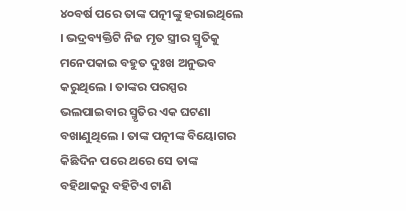୪୦ବର୍ଷ ପରେ ତାଙ୍କ ପତ୍ନୀଙ୍କୁ ହରାଇଥିଲେ । ଭଦ୍ରବ୍ୟକ୍ତିଟି ନିଜ ମୃତ ସ୍ତ୍ରୀର ସ୍ମୃତିକୁ ମନେପକାଇ ବହୁତ ଦୁଃଖ ଅନୁଭବ କରୁଥିଲେ । ତାଙ୍କର ପରସ୍ପର ଭଲପାଇବାର ସ୍ମୃତିର ଏକ ଘଟଣା ବଖାଣୁଥିଲେ । ତାଙ୍କ ପତ୍ନୀଙ୍କ ବିୟୋଗର କିଛିଦିନ ପରେ ଥରେ ସେ ତାଙ୍କ ବହିଥାକରୁ ବହିଟିଏ ଟାଣି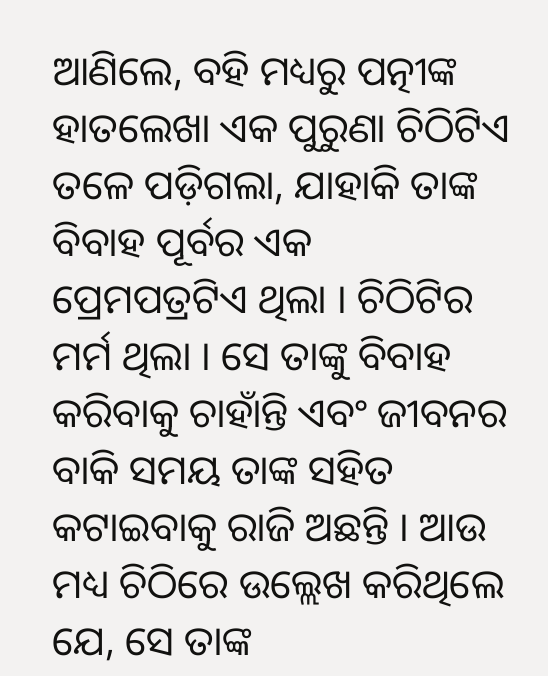ଆଣିଲେ, ବହି ମଧ୍ୟରୁ ପତ୍ନୀଙ୍କ ହାତଲେଖା ଏକ ପୁରୁଣା ଚିଠିଟିଏ ତଳେ ପଡ଼ିଗଲା, ଯାହାକି ତାଙ୍କ ବିବାହ ପୂର୍ବର ଏକ ପ୍ରେମପତ୍ରଟିଏ ଥିଲା । ଚିଠିଟିର ମର୍ମ ଥିଲା । ସେ ତାଙ୍କୁ ବିବାହ କରିବାକୁ ଚାହାଁନ୍ତି ଏବଂ ଜୀବନର ବାକି ସମୟ ତାଙ୍କ ସହିତ କଟାଇବାକୁ ରାଜି ଅଛନ୍ତି । ଆଉ ମଧ୍ୟ ଚିଠିରେ ଉଲ୍ଲେଖ କରିଥିଲେ ଯେ, ସେ ତାଙ୍କ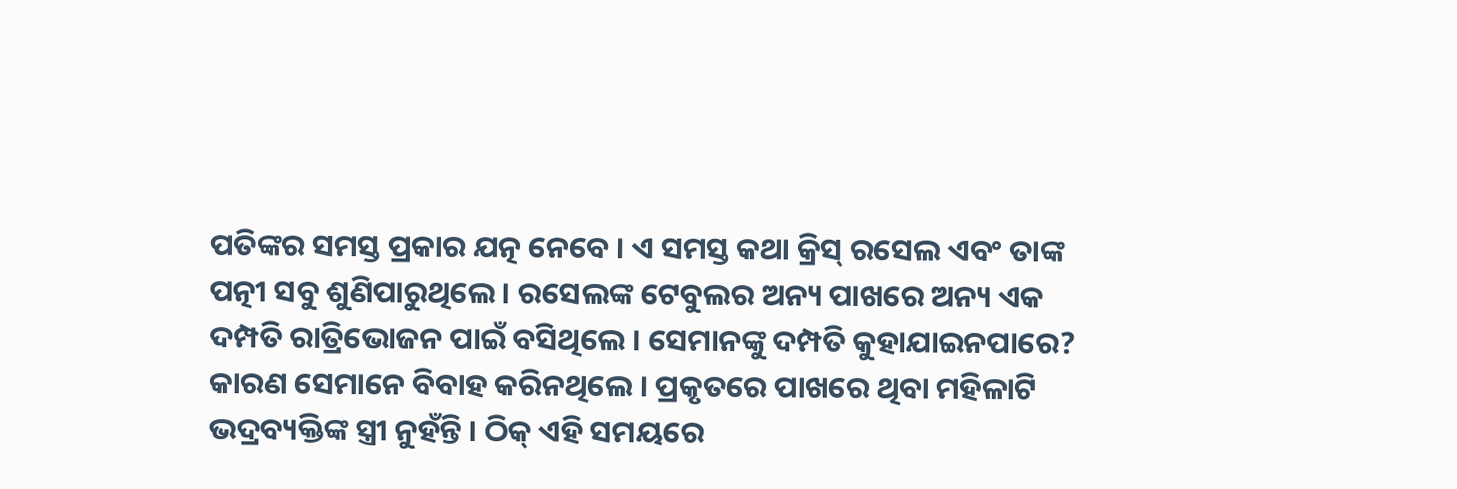ପତିଙ୍କର ସମସ୍ତ ପ୍ରକାର ଯତ୍ନ ନେବେ । ଏ ସମସ୍ତ କଥା କ୍ରିସ୍ ରସେଲ ଏବଂ ତାଙ୍କ ପତ୍ନୀ ସବୁ ଶୁଣିପାରୁଥିଲେ । ରସେଲଙ୍କ ଟେବୁଲର ଅନ୍ୟ ପାଖରେ ଅନ୍ୟ ଏକ ଦମ୍ପତି ରାତ୍ରିଭୋଜନ ପାଇଁ ବସିଥିଲେ । ସେମାନଙ୍କୁ ଦମ୍ପତି କୁହାଯାଇନପାରେ? କାରଣ ସେମାନେ ବିବାହ କରିନଥିଲେ । ପ୍ରକୃତରେ ପାଖରେ ଥିବା ମହିଳାଟି ଭଦ୍ରବ୍ୟକ୍ତିଙ୍କ ସ୍ତ୍ରୀ ନୁହଁନ୍ତି । ଠିକ୍ ଏହି ସମୟରେ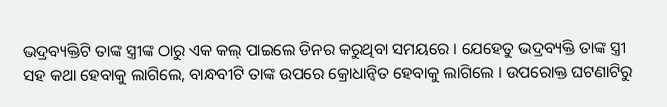ଭଦ୍ରବ୍ୟକ୍ତିଟି ତାଙ୍କ ସ୍ତ୍ରୀଙ୍କ ଠାରୁ ଏକ କଲ୍ ପାଇଲେ ଡିନର କରୁଥିବା ସମୟରେ । ଯେହେତୁ ଭଦ୍ରବ୍ୟକ୍ତି ତାଙ୍କ ସ୍ତ୍ରୀ ସହ କଥା ହେବାକୁ ଲାଗିଲେ, ବାନ୍ଧବୀଟି ତାଙ୍କ ଉପରେ କ୍ରୋଧାନ୍ୱିତ ହେବାକୁ ଲାଗିଲେ । ଉପରୋକ୍ତ ଘଟଣାଟିରୁ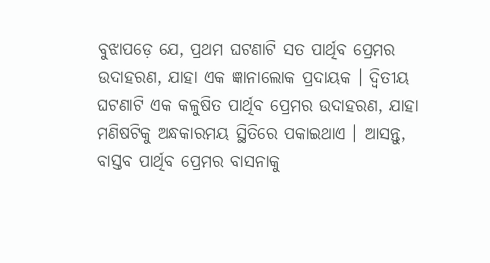ବୁଝାପଡ଼େ ଯେ, ପ୍ରଥମ ଘଟଣାଟି ସତ ପାର୍ଥିବ ପ୍ରେମର ଉଦାହରଣ, ଯାହା ଏକ ଜ୍ଞାନାଲୋକ ପ୍ରଦାୟକ । ଦ୍ୱିତୀୟ ଘଟଣାଟି ଏକ କଳୁଷିତ ପାର୍ଥିବ ପ୍ରେମର ଉଦାହରଣ, ଯାହା ମଣିଷଟିକୁ ଅନ୍ଧକାରମୟ ସ୍ଥିତିରେ ପକାଇଥାଏ । ଆସନ୍ତୁ, ବାସ୍ତବ ପାର୍ଥିବ ପ୍ରେମର ବାସନାକୁ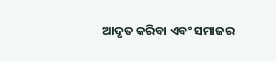ଆଦୃତ କରିବା ଏବଂ ସମାଜର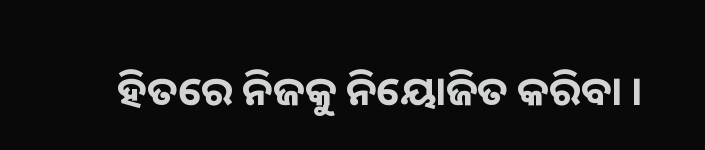ହିତରେ ନିଜକୁ ନିୟୋଜିତ କରିବା ।